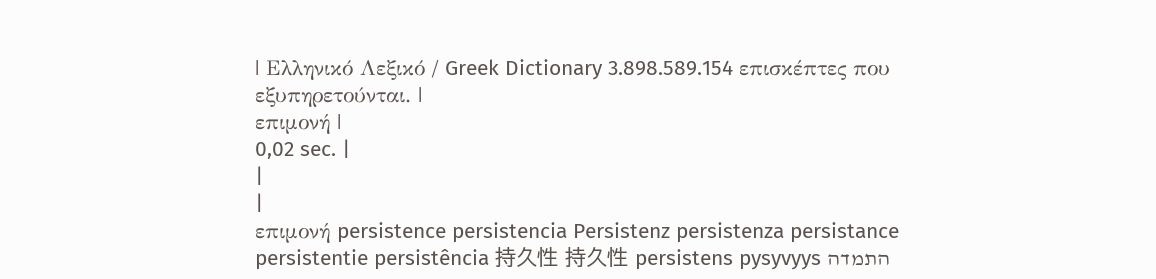| Ελληνικό Λεξικό / Greek Dictionary 3.898.589.154 επισκέπτες που εξυπηρετούνται. |
επιμονή |
0,02 sec. |
|
|
επιμονή persistence persistencia Persistenz persistenza persistance persistentie persistência 持久性 持久性 persistens pysyvyys התמדה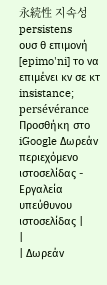永続性 지속성 persistens
ουσ θ επιμονή [epimo'ni] το να επιμένει κν σε κτ insistance; persévérance Προσθήκη στο iGoogle Δωρεάν περιεχόμενο ιστοσελίδας - Εργαλεία υπεύθυνου ιστοσελίδας |
|
| Δωρεάν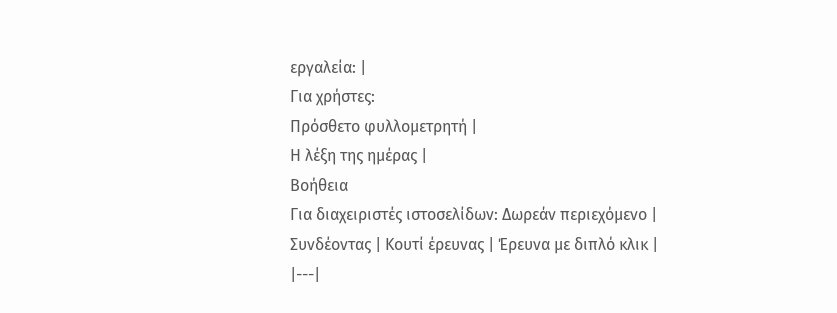εργαλεία: |
Για χρήστες:
Πρόσθετο φυλλομετρητή |
Η λέξη της ημέρας |
Βοήθεια
Για διαχειριστές ιστοσελίδων: Δωρεάν περιεχόμενο | Συνδέοντας | Κουτί έρευνας | Έρευνα με διπλό κλικ |
|---|